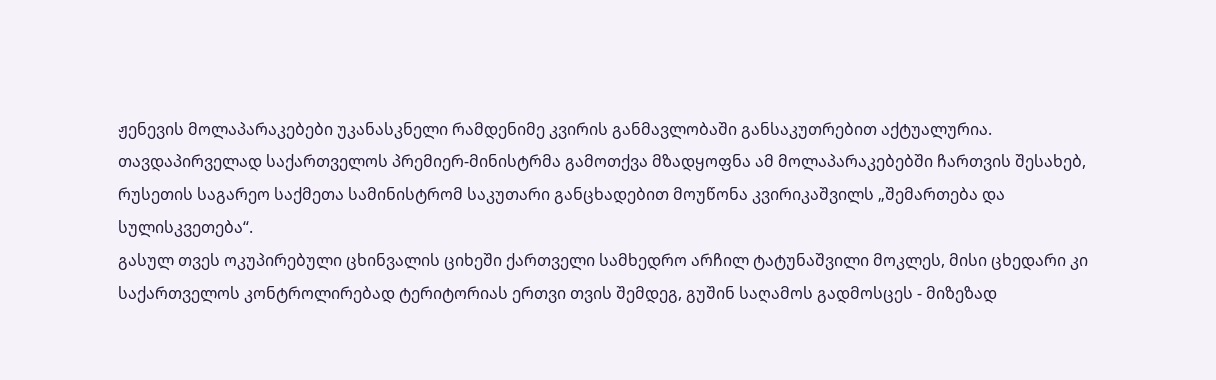ჟენევის მოლაპარაკებები უკანასკნელი რამდენიმე კვირის განმავლობაში განსაკუთრებით აქტუალურია. თავდაპირველად საქართველოს პრემიერ-მინისტრმა გამოთქვა მზადყოფნა ამ მოლაპარაკებებში ჩართვის შესახებ, რუსეთის საგარეო საქმეთა სამინისტრომ საკუთარი განცხადებით მოუწონა კვირიკაშვილს „შემართება და სულისკვეთება“.
გასულ თვეს ოკუპირებული ცხინვალის ციხეში ქართველი სამხედრო არჩილ ტატუნაშვილი მოკლეს, მისი ცხედარი კი საქართველოს კონტროლირებად ტერიტორიას ერთვი თვის შემდეგ, გუშინ საღამოს გადმოსცეს - მიზეზად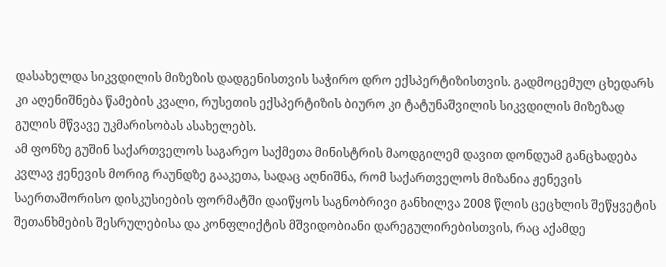დასახელდა სიკვდილის მიზეზის დადგენისთვის საჭირო დრო ექსპერტიზისთვის. გადმოცემულ ცხედარს კი აღენიშნება წამების კვალი, რუსეთის ექსპერტიზის ბიურო კი ტატუნაშვილის სიკვდილის მიზეზად გულის მწვავე უკმარისობას ასახელებს.
ამ ფონზე გუშინ საქართველოს საგარეო საქმეთა მინისტრის მაოდგილემ დავით დონდუამ განცხადება კვლავ ჟენევის მორიგ რაუნდზე გააკეთა, სადაც აღნიშნა, რომ საქართველოს მიზანია ჟენევის საერთაშორისო დისკუსიების ფორმატში დაიწყოს საგნობრივი განხილვა 2008 წლის ცეცხლის შეწყვეტის შეთანხმების შესრულებისა და კონფლიქტის მშვიდობიანი დარეგულირებისთვის, რაც აქამდე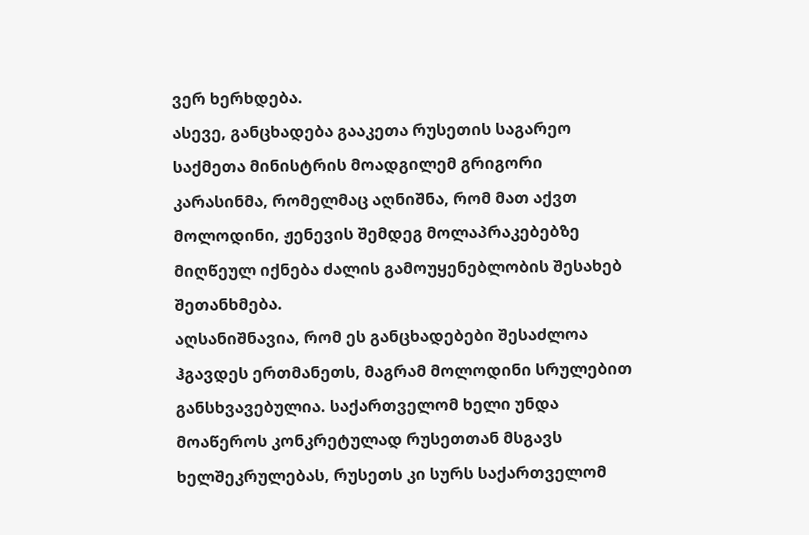ვერ ხერხდება.
ასევე, განცხადება გააკეთა რუსეთის საგარეო საქმეთა მინისტრის მოადგილემ გრიგორი კარასინმა, რომელმაც აღნიშნა, რომ მათ აქვთ მოლოდინი, ჟენევის შემდეგ მოლაპრაკებებზე მიღწეულ იქნება ძალის გამოუყენებლობის შესახებ შეთანხმება.
აღსანიშნავია, რომ ეს განცხადებები შესაძლოა ჰგავდეს ერთმანეთს, მაგრამ მოლოდინი სრულებით განსხვავებულია. საქართველომ ხელი უნდა მოაწეროს კონკრეტულად რუსეთთან მსგავს ხელშეკრულებას, რუსეთს კი სურს საქართველომ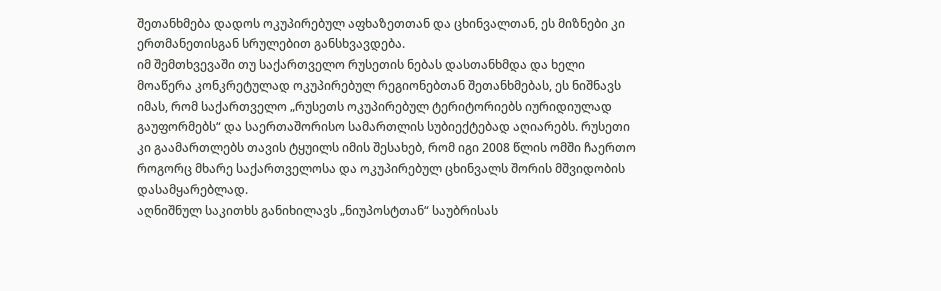შეთანხმება დადოს ოკუპირებულ აფხაზეთთან და ცხინვალთან, ეს მიზნები კი ერთმანეთისგან სრულებით განსხვავდება.
იმ შემთხვევაში თუ საქართველო რუსეთის ნებას დასთანხმდა და ხელი მოაწერა კონკრეტულად ოკუპირებულ რეგიონებთან შეთანხმებას, ეს ნიშნავს იმას, რომ საქართველო „რუსეთს ოკუპირებულ ტერიტორიებს იურიდიულად გაუფორმებს“ და საერთაშორისო სამართლის სუბიექტებად აღიარებს. რუსეთი კი გაამართლებს თავის ტყუილს იმის შესახებ, რომ იგი 2008 წლის ომში ჩაერთო როგორც მხარე საქართველოსა და ოკუპირებულ ცხინვალს შორის მშვიდობის დასამყარებლად.
აღნიშნულ საკითხს განიხილავს „ნიუპოსტთან“ საუბრისას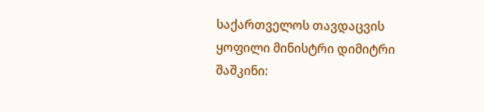საქართველოს თავდაცვის ყოფილი მინისტრი დიმიტრი შაშკინი: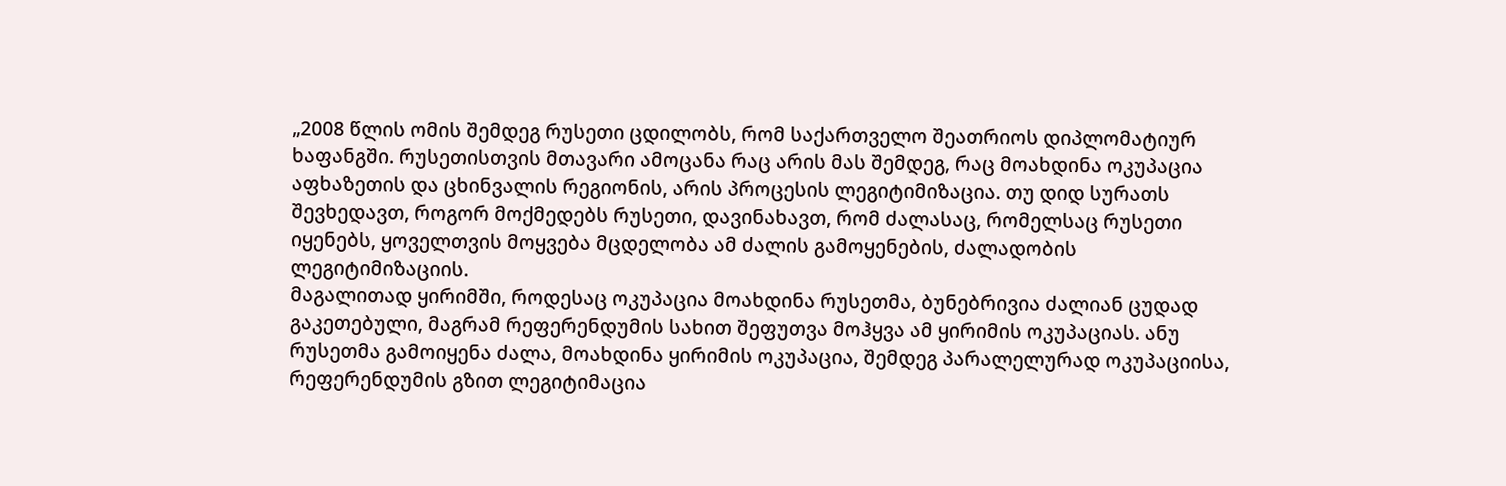„2008 წლის ომის შემდეგ რუსეთი ცდილობს, რომ საქართველო შეათრიოს დიპლომატიურ ხაფანგში. რუსეთისთვის მთავარი ამოცანა რაც არის მას შემდეგ, რაც მოახდინა ოკუპაცია აფხაზეთის და ცხინვალის რეგიონის, არის პროცესის ლეგიტიმიზაცია. თუ დიდ სურათს შევხედავთ, როგორ მოქმედებს რუსეთი, დავინახავთ, რომ ძალასაც, რომელსაც რუსეთი იყენებს, ყოველთვის მოყვება მცდელობა ამ ძალის გამოყენების, ძალადობის ლეგიტიმიზაციის.
მაგალითად ყირიმში, როდესაც ოკუპაცია მოახდინა რუსეთმა, ბუნებრივია ძალიან ცუდად გაკეთებული, მაგრამ რეფერენდუმის სახით შეფუთვა მოჰყვა ამ ყირიმის ოკუპაციას. ანუ რუსეთმა გამოიყენა ძალა, მოახდინა ყირიმის ოკუპაცია, შემდეგ პარალელურად ოკუპაციისა, რეფერენდუმის გზით ლეგიტიმაცია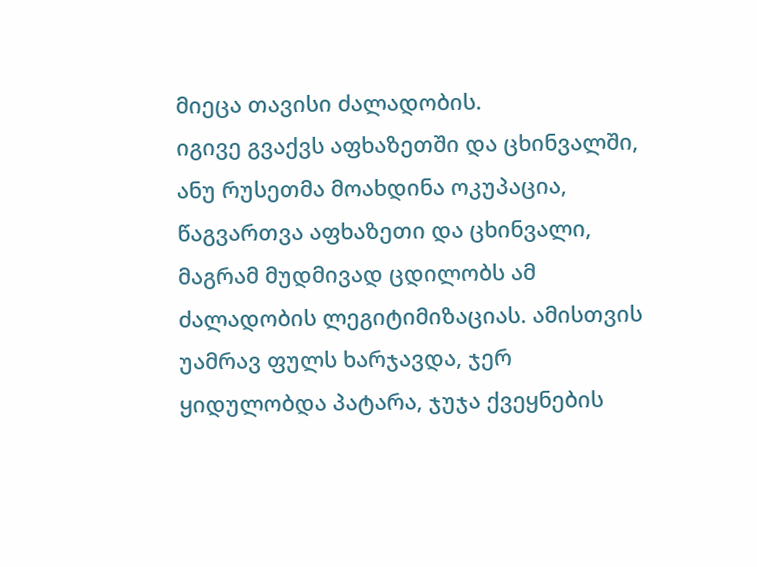მიეცა თავისი ძალადობის.
იგივე გვაქვს აფხაზეთში და ცხინვალში, ანუ რუსეთმა მოახდინა ოკუპაცია, წაგვართვა აფხაზეთი და ცხინვალი, მაგრამ მუდმივად ცდილობს ამ ძალადობის ლეგიტიმიზაციას. ამისთვის უამრავ ფულს ხარჯავდა, ჯერ ყიდულობდა პატარა, ჯუჯა ქვეყნების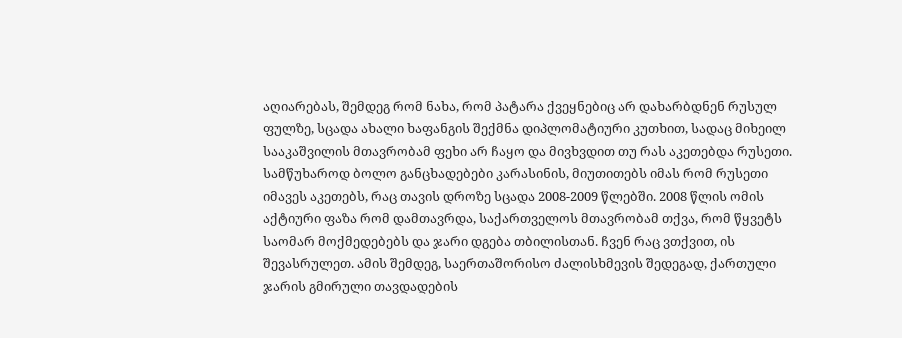აღიარებას, შემდეგ რომ ნახა, რომ პატარა ქვეყნებიც არ დახარბდნენ რუსულ ფულზე, სცადა ახალი ხაფანგის შექმნა დიპლომატიური კუთხით, სადაც მიხეილ სააკაშვილის მთავრობამ ფეხი არ ჩაყო და მივხვდით თუ რას აკეთებდა რუსეთი.
სამწუხაროდ ბოლო განცხადებები კარასინის, მიუთითებს იმას რომ რუსეთი იმავეს აკეთებს, რაც თავის დროზე სცადა 2008-2009 წლებში. 2008 წლის ომის აქტიური ფაზა რომ დამთავრდა, საქართველოს მთავრობამ თქვა, რომ წყვეტს საომარ მოქმედებებს და ჯარი დგება თბილისთან. ჩვენ რაც ვთქვით, ის შევასრულეთ. ამის შემდეგ, საერთაშორისო ძალისხმევის შედეგად, ქართული ჯარის გმირული თავდადების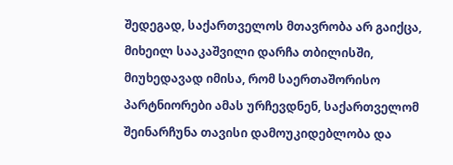შედეგად, საქართველოს მთავრობა არ გაიქცა, მიხეილ სააკაშვილი დარჩა თბილისში, მიუხედავად იმისა, რომ საერთაშორისო პარტნიორები ამას ურჩევდნენ, საქართველომ შეინარჩუნა თავისი დამოუკიდებლობა და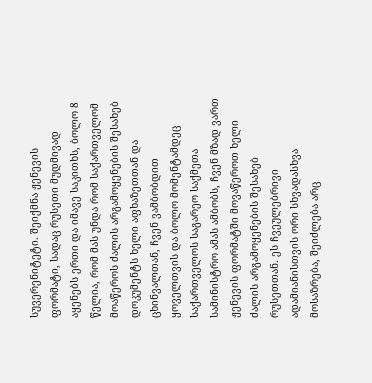სუვერენიტეტი. შეიქმნა ჟენევის ფორმატი, სადაც რუსეთი მუდმივად აყენებს ერთი და იმავე საკითხს, ბოლო 8 წელია, რომ მას უნდა რომ საქართველომ მოაწეროს ძალის არგამოყენების შესახებ დოკუმენტს ხელი აფხაზეთთან და ცხინვალთან, ჩვენ ვამბობდით ყოველთვის და ბოლო მომენტამდეც საქართველოს საგარეო საქმეთა სამინისტრო ამას ამბობს, ჩვენ მზად ვართ ჟენევის ფორმატში მოვაწეროთ ხელი ძალის არგამოყენების შესახებ რუსეთთან. ეს ჩვეულებრივი ადამიანისთვის ორი სხვადასხვა მოსაზრება, შეიძლება არც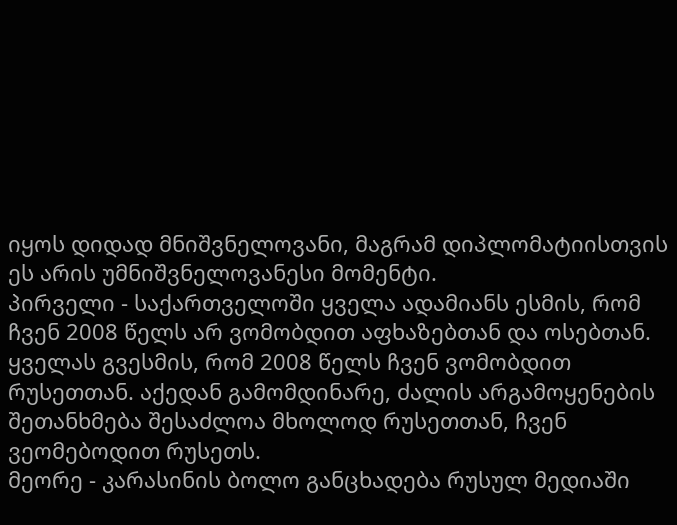იყოს დიდად მნიშვნელოვანი, მაგრამ დიპლომატიისთვის ეს არის უმნიშვნელოვანესი მომენტი.
პირველი - საქართველოში ყველა ადამიანს ესმის, რომ ჩვენ 2008 წელს არ ვომობდით აფხაზებთან და ოსებთან. ყველას გვესმის, რომ 2008 წელს ჩვენ ვომობდით რუსეთთან. აქედან გამომდინარე, ძალის არგამოყენების შეთანხმება შესაძლოა მხოლოდ რუსეთთან, ჩვენ ვეომებოდით რუსეთს.
მეორე - კარასინის ბოლო განცხადება რუსულ მედიაში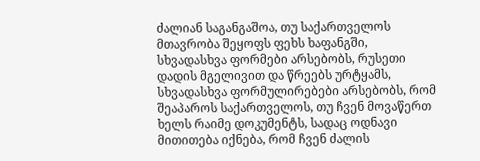ძალიან საგანგაშოა, თუ საქართველოს მთავრობა შეყოფს ფეხს ხაფანგში, სხვადასხვა ფორმები არსებობს, რუსეთი დადის მგელივით და წრეებს ურტყამს, სხვადასხვა ფორმულირებები არსებობს, რომ შეაპაროს საქართველოს, თუ ჩვენ მოვაწერთ ხელს რაიმე დოკუმენტს, სადაც ოდნავი მითითება იქნება, რომ ჩვენ ძალის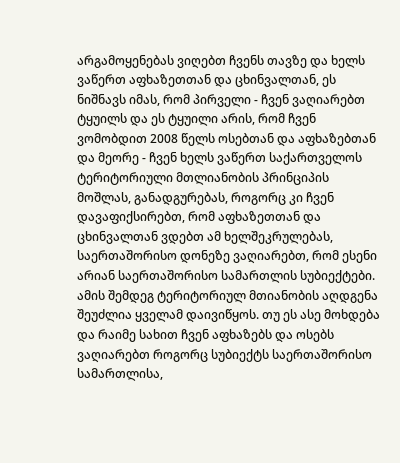არგამოყენებას ვიღებთ ჩვენს თავზე და ხელს ვაწერთ აფხაზეთთან და ცხინვალთან, ეს ნიშნავს იმას, რომ პირველი - ჩვენ ვაღიარებთ ტყუილს და ეს ტყუილი არის, რომ ჩვენ ვომობდით 2008 წელს ოსებთან და აფხაზებთან და მეორე - ჩვენ ხელს ვაწერთ საქართველოს ტერიტორიული მთლიანობის პრინციპის მოშლას, განადგურებას, როგორც კი ჩვენ დავაფიქსირებთ, რომ აფხაზეთთან და ცხინვალთან ვდებთ ამ ხელშეკრულებას, საერთაშორისო დონეზე ვაღიარებთ, რომ ესენი არიან საერთაშორისო სამართლის სუბიექტები. ამის შემდეგ ტერიტორიულ მთიანობის აღდგენა შეუძლია ყველამ დაივიწყოს. თუ ეს ასე მოხდება და რაიმე სახით ჩვენ აფხაზებს და ოსებს ვაღიარებთ როგორც სუბიექტს საერთაშორისო სამართლისა,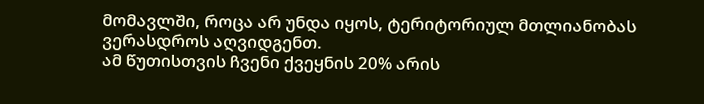მომავლში, როცა არ უნდა იყოს, ტერიტორიულ მთლიანობას ვერასდროს აღვიდგენთ.
ამ წუთისთვის ჩვენი ქვეყნის 20% არის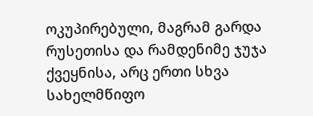ოკუპირებული, მაგრამ გარდა რუსეთისა და რამდენიმე ჯუჯა ქვეყნისა, არც ერთი სხვა სახელმწიფო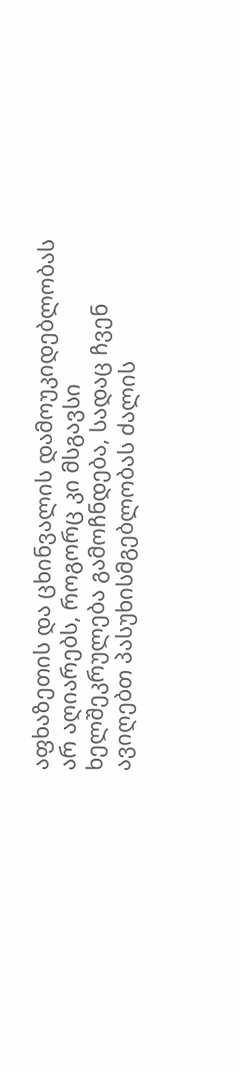აფხაზეთის და ცხინვალის დამოუკიდებლობას არ აღიარებს, როგორც კი მსგავსი ხელშეკრულება გამოჩნდება, სადაც ჩვენ ავიღებთ პასუხისმგებლობას ძალის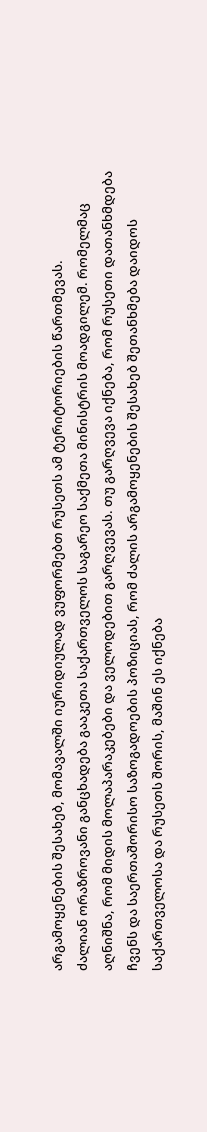არგამოყენების შესახებ, მომავალში იურიდიულად ვუფორმებთ რუსეთს ამ ტერიტორიების წართმევას.
ძალიან ორაზროვანი განცხადება გააკეთა საქართველოს საგარეო საქმეთა მინისტრის მოადგილემ. რომელმაც აღნიშნა, რომ მიდის მოლაპარაკებები და ველოდებით გარღვევას. თუ გარღვევა იქნება, რომ რუსეთი დათანხმდება ჩვენს და საერთაშორისო საზოგადოების პოზიციას, რომ ძალის არგამოყენების შესახებ შეთანხმება დაიდოს საქართველოსა და რუსეთს შორის, მაშინ ეს იქნება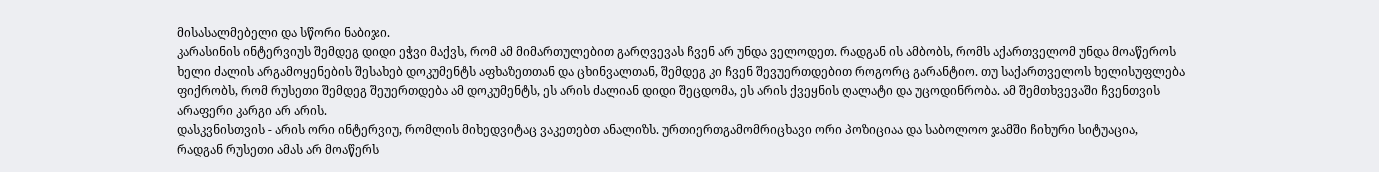მისასალმებელი და სწორი ნაბიჯი.
კარასინის ინტერვიუს შემდეგ დიდი ეჭვი მაქვს, რომ ამ მიმართულებით გარღვევას ჩვენ არ უნდა ველოდეთ. რადგან ის ამბობს, რომს აქართველომ უნდა მოაწეროს ხელი ძალის არგამოყენების შესახებ დოკუმენტს აფხაზეთთან და ცხინვალთან, შემდეგ კი ჩვენ შევუერთდებით როგორც გარანტიო. თუ საქართველოს ხელისუფლება ფიქრობს, რომ რუსეთი შემდეგ შეუერთდება ამ დოკუმენტს, ეს არის ძალიან დიდი შეცდომა, ეს არის ქვეყნის ღალატი და უცოდინრობა. ამ შემთხვევაში ჩვენთვის არაფერი კარგი არ არის.
დასკვნისთვის - არის ორი ინტერვიუ, რომლის მიხედვიტაც ვაკეთებთ ანალიზს. ურთიერთგამომრიცხავი ორი პოზიციაა და საბოლოო ჯამში ჩიხური სიტუაცია, რადგან რუსეთი ამას არ მოაწერს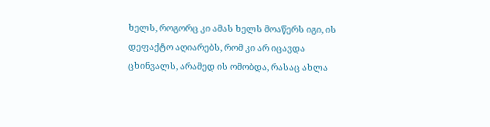ხელს, როგორც კი ამას ხელს მოაწერს იგი, ის დეფაქტო აღიარებს, რომ კი არ იცავდა ცხინვალს, არამედ ის ომობდა, რასაც ახლა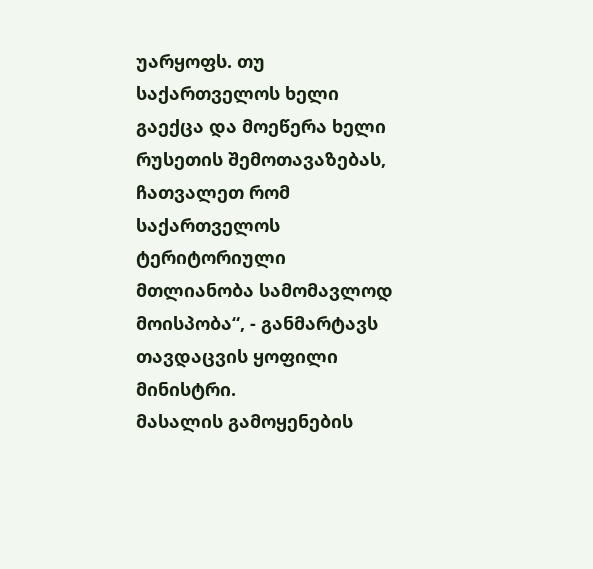უარყოფს. თუ საქართველოს ხელი გაექცა და მოეწერა ხელი რუსეთის შემოთავაზებას, ჩათვალეთ რომ საქართველოს ტერიტორიული მთლიანობა სამომავლოდ მოისპობა“, - განმარტავს თავდაცვის ყოფილი მინისტრი.
მასალის გამოყენების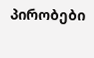პირობები